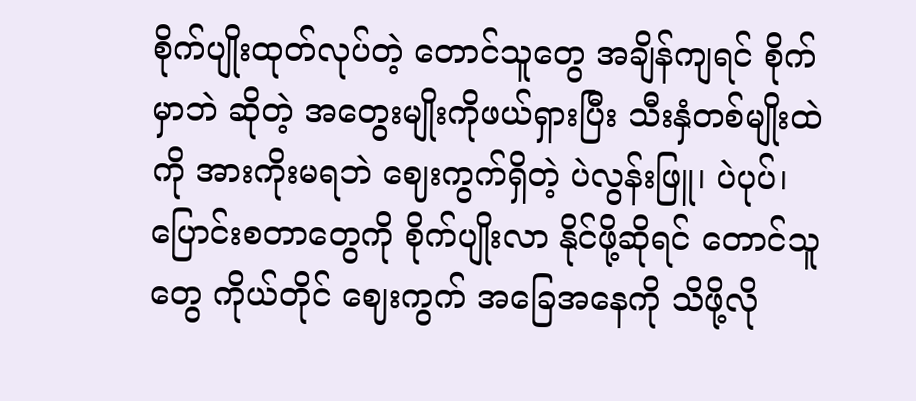စိုက်ပျိုးထုတ်လုပ်တဲ့ တောင်သူတွေ အချိန်ကျရင် စိုက်မှာဘဲ ဆိုတဲ့ အတွေးမျိုးကိုဖယ်ရှားပြီး သီးနှံတစ်မျိုးထဲကို အားကိုးမရဘဲ ဈေးကွက်ရှိတဲ့ ပဲလွန်းဖြူ၊ ပဲပုပ်၊ ပြောင်းစတာတွေကို စိုက်ပျိုးလာ နိုင်ဖို့ဆိုရင် တောင်သူတွေ ကိုယ်တိုင် ဈေးကွက် အခြေအနေကို သိဖို့လို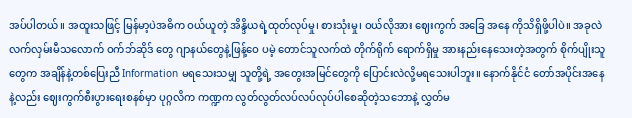အပ်ပါတယ်။ အထူးသဖြင့် မြန်မာ့ပဲအဓိက ဝယ်ယူတဲ့ အိန္ဒိယရဲ့ထုတ်လုပ်မှု၊ စားသုံးမှု၊ ဝယ်လိုအား ဈေးကွက် အခြေ အနေ ကိုသိရှိဖို့ပါပဲ။ အခုလဲလက်လှမ်းမီသလောက် ဝက်ဘ်ဆိုဒ် တွေ ဂျာနယ်တွေနဲ့ဖြန့်ဝေ ပမဲ့ တောင်သူလက်ထဲ တိုက်ရိုက် ရောက်ရှိမှု အားနည်းနေသေးတဲ့အတွက် စိုက်ပျိုးသူတွေက အချိန်နဲ့တစ်ပြေးညီ Information မရသေးသမျှ သူတို့ရဲ့ အတွေးအမြင်တွေကို ပြောင်းလဲလို့မရသေးပါဘူး။ နောက်နိုင်ငံ တော်အပိုင်းအနေနဲ့လည်း ဈေးကွက်စီးပွားရေးစနစ်မှာ ပုဂ္ဂလိက ကဏ္ဍက လွတ်လွတ်လပ်လပ်လုပ်ပါစေဆိုတဲ့သဘောနဲ့ လွှတ်မ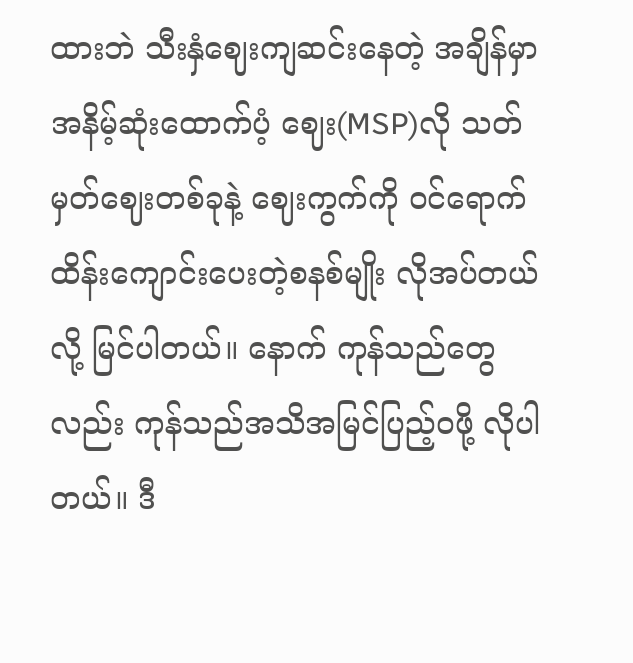ထားဘဲ သီးနှံဈေးကျဆင်းနေတဲ့ အချိန်မှာ အနိမ့်ဆုံးထောက်ပံ့ ဈေး(MSP)လို သတ်မှတ်ဈေးတစ်ခုနဲ့ ဈေးကွက်ကို ဝင်ရောက် ထိန်းကျောင်းပေးတဲ့စနစ်မျိုး လိုအပ်တယ်လို့ မြင်ပါတယ်။ နောက် ကုန်သည်တွေလည်း ကုန်သည်အသိအမြင်ပြည့်ဝဖို့ လိုပါတယ်။ ဒီ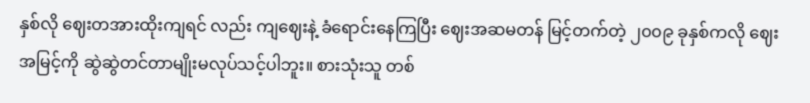နှစ်လို ဈေးတအားထိုးကျရင် လည်း ကျဈေးနဲ့ ခံရောင်းနေကြပြီး ဈေးအဆမတန် မြင့်တက်တဲ့ ၂၀၀၉ ခုနှစ်ကလို ဈေးအမြင့်ကို ဆွဲဆွဲတင်တာမျိုးမလုပ်သင့်ပါဘူး။ စားသုံးသူ တစ်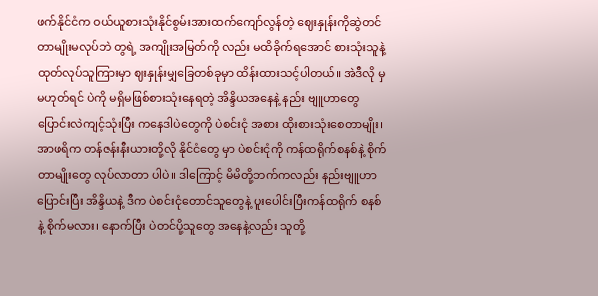ဖက်နိုင်ငံက ဝယ်ယူစားသုံးနိုင်စွမ်းအားထက်ကျော်လွန်တဲ့ ဈေးနှုန်းကိုဆွဲတင် တာမျိုးမလုပ်ဘဲ တွရဲ့ အကျိုးအမြတ်ကို လည်း မထိခိုက်ရအောင် စားသုံးသူနဲ့ ထုတ်လုပ်သူကြားမှာ ဈးနှုန်းမျှခြေတစ်ခုမှာ ထိန်းထားသင့်ပါတယ်။ အဲဒီလို မှမဟုတ်ရင် ပဲကို မရှိမဖြစ်စားသုံးနေရတဲ့ အိန္ဒိယအနေနဲ့ နည်း ဗျူဟာတွေ ပြောင်းလဲကျင့်သုံးပြီး ကနေဒါပဲတွေကို ပဲစင်းငုံ အစား ထိုးစားသုံးစေတာမျိုး၊ အာဖရိက တန်ဇန်းနီးယားတို့လို နိုင်ငံတွေ မှာ ပဲစင်းငုံကို ကန်ထရိုက်စနစ်နဲ့ စိုက်တာမျိုးတွေ လုပ်လာတာ ပါပဲ။ ဒါကြောင့် မိမိတို့ဘက်ကလည်း နည်းဗျူဟာပြောင်းပြီး အိန္ဒိယနဲ့ ဒီက ပဲစင်းငုံတောင်သူတွေနဲ့ ပူးပေါင်းပြီးကန်ထရိုက် စနစ်နဲ့ စိုက်မလား၊ နောက်ပြီး ပဲတင်ပို့သူတွေ အနေနဲ့လည်း သူတို့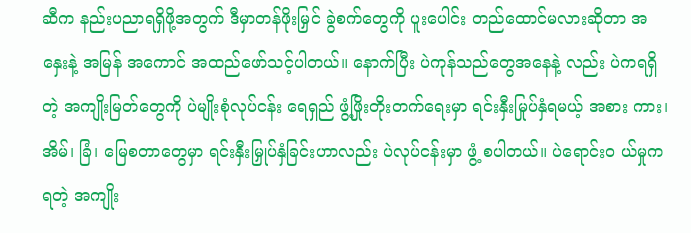ဆီက နည်းပညာရရှိဖို့အတွက် ဒီမှာတန်ဖိုးမြှင် ခွဲစက်တွေကို ပူးပေါင်း တည်ထောင်မလားဆိုတာ အနှေးနဲ့ အမြန် အကောင် အထည်ဖော်သင့်ပါတယ်။ နောက်ပြီး ပဲကုန်သည်တွေအနေနဲ့ လည်း ပဲကရရှိတဲ့ အကျိုးမြတ်တွေကို ပဲမျိုးစုံလုပ်ငန်း ရေရှည် ဖွံ့ဖြိုးတိုးတက်ရေးမှာ ရင်းနှီးမြုပ်နှံရမယ့် အစား ကား၊ အိမ်၊ ခြံ၊ မြေစတာတွေမှာ ရင်းနှီးမြှုပ်နှံခြင်းဟာလည်း ပဲလုပ်ငန်းမှာ ဖွံ့ စပါတယ်။ ပဲရောင်း၀ ယ်မှုကရတဲ့ အကျိုး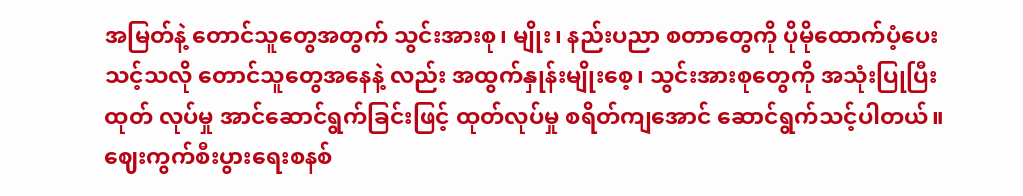အမြတ်နဲ့ တောင်သူတွေအတွက် သွင်းအားစု၊ မျိုး၊ နည်းပညာ စတာတွေကို ပိုမိုထောက်ပံ့ပေး သင့်သလို တောင်သူတွေအနေနဲ့ လည်း အထွက်နှုန်းမျိုးစေ့၊ သွင်းအားစုတွေကို အသုံးပြုပြီး ထုတ် လုပ်မှု အာင်ဆောင်ရွက်ခြင်းဖြင့် ထုတ်လုပ်မှု စရိတ်ကျအောင် ဆောင်ရွက်သင့်ပါတယ်။ ဈေးကွက်စီးပွားရေးစနစ်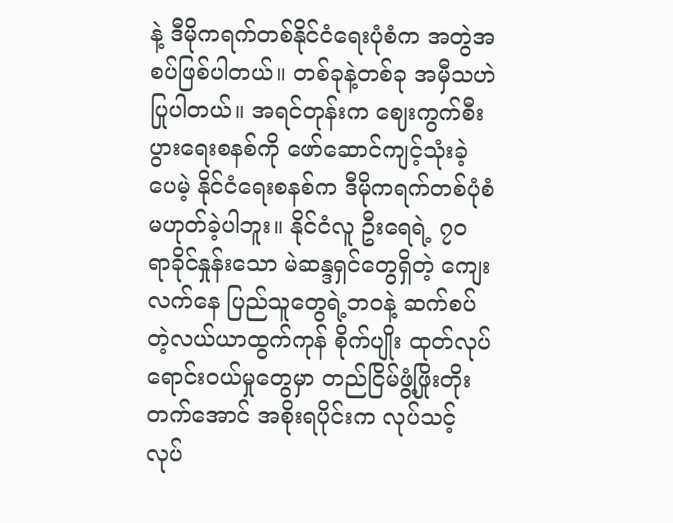နဲ့ ဒီမိုကရက်တစ်နိုင်ငံရေးပုံစံက အတွဲအစပ်ဖြစ်ပါတယ်။ တစ်ခုနဲ့တစ်ခု အမှီသဟဲပြုပါတယ်။ အရင်တုန်းက ဈေးကွက်စီးပွားရေးစနစ်ကို ဖော်ဆောင်ကျင့်သုံးခဲ့ ပေမဲ့ နိုင်ငံရေးစနစ်က ဒီမိုကရက်တစ်ပုံစံ မဟုတ်ခဲ့ပါဘူး။ နိုင်ငံလူ ဦးရေရဲ့ ၇၀ ရာခိုင်နှုန်းသော မဲဆန္ဒရှင်တွေရှိတဲ့ ကျေးလက်နေ ပြည်သူတွေရဲ့ဘဝနဲ့ ဆက်စပ်တဲ့လယ်ယာထွက်ကုန် စိုက်ပျိုး ထုတ်လုပ် ရောင်းဝယ်မှုတွေမှာ တည်ငြိမ်ဖွံ့ဖြိုးတိုးတက်အောင် အစိုးရပိုင်းက လုပ်သင့်လုပ်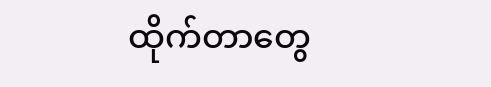ထိုက်တာတွေ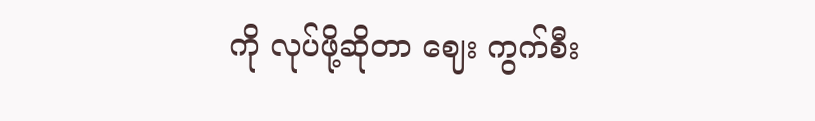ကို လုပ်ဖို့ဆိုတာ ဈေး ကွက်စီး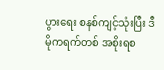ပွားရေး စနစ်ကျင့်သုံးပြီး ဒီမိုကရက်တစ် အစိုးရစ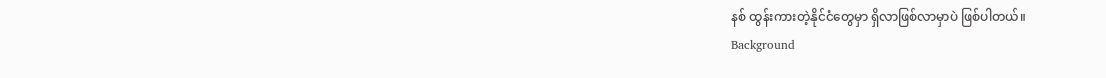နစ် ထွန်းကားတဲ့နိုင်ငံတွေမှာ ရှိလာဖြစ်လာမှာပဲ ဖြစ်ပါတယ်။
Background